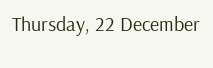Thursday, 22 December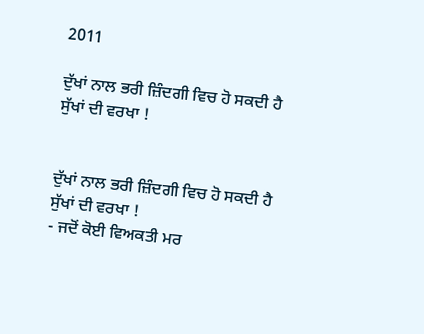2011

ਦੁੱਖਾਂ ਨਾਲ ਭਰੀ ਜ਼ਿੰਦਗੀ ਵਿਚ ਹੋ ਸਕਦੀ ਹੈ ਸੁੱਖਾਂ ਦੀ ਵਰਖਾ !


ਦੁੱਖਾਂ ਨਾਲ ਭਰੀ ਜ਼ਿੰਦਗੀ ਵਿਚ ਹੋ ਸਕਦੀ ਹੈ ਸੁੱਖਾਂ ਦੀ ਵਰਖਾ !
- ਜਦੋਂ ਕੋਈ ਵਿਅਕਤੀ ਮਰ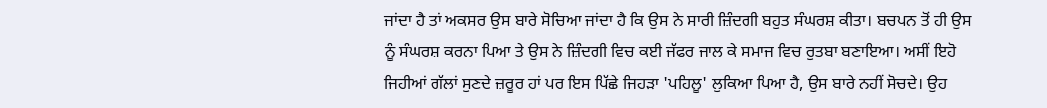ਜਾਂਦਾ ਹੈ ਤਾਂ ਅਕਸਰ ਉਸ ਬਾਰੇ ਸੋਚਿਆ ਜਾਂਦਾ ਹੈ ਕਿ ਉਸ ਨੇ ਸਾਰੀ ਜ਼ਿੰਦਗੀ ਬਹੁਤ ਸੰਘਰਸ਼ ਕੀਤਾ। ਬਚਪਨ ਤੋਂ ਹੀ ਉਸ ਨੂੰ ਸੰਘਰਸ਼ ਕਰਨਾ ਪਿਆ ਤੇ ਉਸ ਨੇ ਜ਼ਿੰਦਗੀ ਵਿਚ ਕਈ ਜੱਫਰ ਜਾਲ ਕੇ ਸਮਾਜ ਵਿਚ ਰੁਤਬਾ ਬਣਾਇਆ। ਅਸੀਂ ਇਹੋ ਜਿਹੀਆਂ ਗੱਲਾਂ ਸੁਣਦੇ ਜ਼ਰੂਰ ਹਾਂ ਪਰ ਇਸ ਪਿੱਛੇ ਜਿਹੜਾ 'ਪਹਿਲੂ' ਲੁਕਿਆ ਪਿਆ ਹੈ, ਉਸ ਬਾਰੇ ਨਹੀਂ ਸੋਚਦੇ। ਉਹ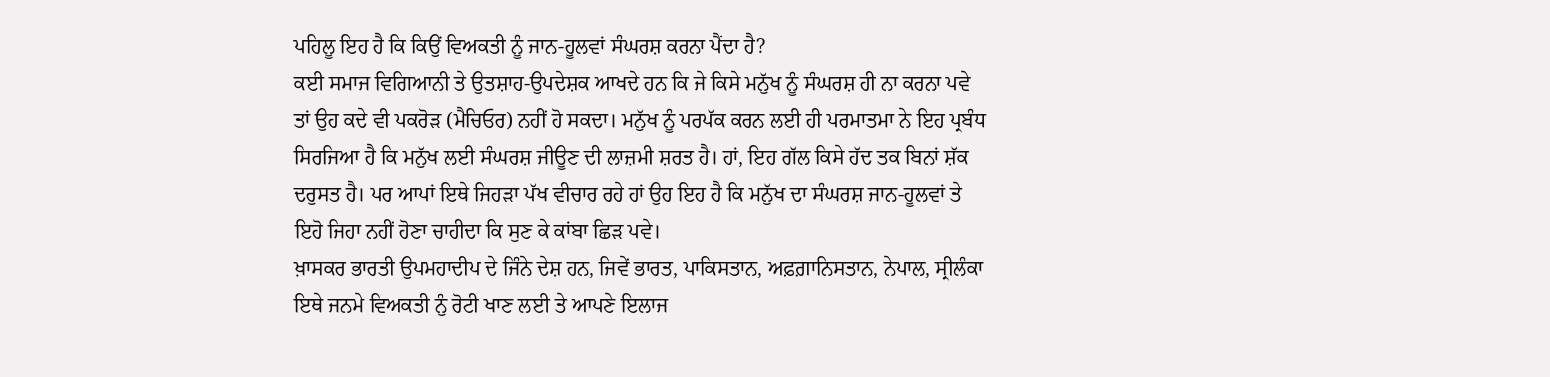ਪਹਿਲੂ ਇਹ ਹੈ ਕਿ ਕਿਉਂ ਵਿਅਕਤੀ ਨੂੰ ਜਾਨ-ਹੂਲਵਾਂ ਸੰਘਰਸ਼ ਕਰਨਾ ਪੈਂਦਾ ਹੈ?
ਕਈ ਸਮਾਜ ਵਿਗਿਆਨੀ ਤੇ ਉਤਸ਼ਾਹ-ਉਪਦੇਸ਼ਕ ਆਖਦੇ ਹਨ ਕਿ ਜੇ ਕਿਸੇ ਮਨੁੱਖ ਨੂੰ ਸੰਘਰਸ਼ ਹੀ ਨਾ ਕਰਨਾ ਪਵੇ ਤਾਂ ਉਹ ਕਦੇ ਵੀ ਪਕਰੋੜ (ਮੈਚਿਓਰ) ਨਹੀਂ ਹੋ ਸਕਦਾ। ਮਨੁੱਖ ਨੂੰ ਪਰਪੱਕ ਕਰਨ ਲਈ ਹੀ ਪਰਮਾਤਮਾ ਨੇ ਇਹ ਪ੍ਰਬੰਧ ਸਿਰਜਿਆ ਹੈ ਕਿ ਮਨੁੱਖ ਲਈ ਸੰਘਰਸ਼ ਜੀਊਣ ਦੀ ਲਾਜ਼ਮੀ ਸ਼ਰਤ ਹੈ। ਹਾਂ, ਇਹ ਗੱਲ ਕਿਸੇ ਹੱਦ ਤਕ ਬਿਨਾਂ ਸ਼ੱਕ ਦਰੁਸਤ ਹੈ। ਪਰ ਆਪਾਂ ਇਥੇ ਜਿਹੜਾ ਪੱਖ ਵੀਚਾਰ ਰਹੇ ਹਾਂ ਉਹ ਇਹ ਹੈ ਕਿ ਮਨੁੱਖ ਦਾ ਸੰਘਰਸ਼ ਜਾਨ-ਹੂਲਵਾਂ ਤੇ ਇਹੋ ਜਿਹਾ ਨਹੀਂ ਹੋਣਾ ਚਾਹੀਦਾ ਕਿ ਸੁਣ ਕੇ ਕਾਂਬਾ ਛਿੜ ਪਵੇ।
ਖ਼ਾਸਕਰ ਭਾਰਤੀ ਉਪਮਹਾਦੀਪ ਦੇ ਜਿੰਨੇ ਦੇਸ਼ ਹਨ, ਜਿਵੇਂ ਭਾਰਤ, ਪਾਕਿਸਤਾਨ, ਅਫ਼ਗ਼ਾਨਿਸਤਾਨ, ਨੇਪਾਲ, ਸ੍ਰੀਲੰਕਾ ਇਥੇ ਜਨਮੇ ਵਿਅਕਤੀ ਨੁੰ ਰੋਟੀ ਖਾਣ ਲਈ ਤੇ ਆਪਣੇ ਇਲਾਜ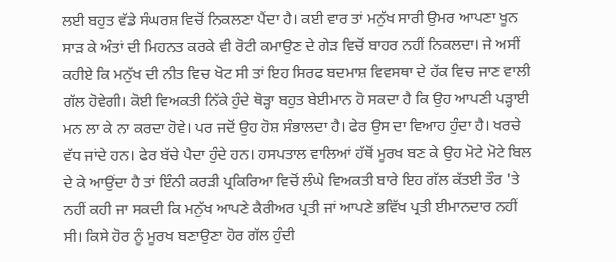ਲਈ ਬਹੁਤ ਵੱਡੇ ਸੰਘਰਸ਼ ਵਿਚੋਂ ਨਿਕਲਣਾ ਪੈਂਦਾ ਹੈ। ਕਈ ਵਾਰ ਤਾਂ ਮਨੁੱਖ ਸਾਰੀ ਉਮਰ ਆਪਣਾ ਖੂਨ ਸਾੜ ਕੇ ਅੰਤਾਂ ਦੀ ਮਿਹਨਤ ਕਰਕੇ ਵੀ ਰੋਟੀ ਕਮਾਉਣ ਦੇ ਗੇੜ ਵਿਚੋਂ ਬਾਹਰ ਨਹੀਂ ਨਿਕਲਦਾ। ਜੇ ਅਸੀਂ ਕਹੀਏ ਕਿ ਮਨੁੱਖ ਦੀ ਨੀਤ ਵਿਚ ਖੋਟ ਸੀ ਤਾਂ ਇਹ ਸਿਰਫ ਬਦਮਾਸ਼ ਵਿਵਸਥਾ ਦੇ ਹੱਕ ਵਿਚ ਜਾਣ ਵਾਲੀ ਗੱਲ ਹੋਵੇਗੀ। ਕੋਈ ਵਿਅਕਤੀ ਨਿੱਕੇ ਹੁੰਦੇ ਥੋੜ੍ਹਾ ਬਹੁਤ ਬੇਈਮਾਨ ਹੋ ਸਕਦਾ ਹੈ ਕਿ ਉਹ ਆਪਣੀ ਪੜ੍ਹਾਈ ਮਨ ਲਾ ਕੇ ਨਾ ਕਰਦਾ ਹੋਵੇ। ਪਰ ਜਦੋਂ ਉਹ ਹੋਸ਼ ਸੰਭਾਲਦਾ ਹੈ। ਫੇਰ ਉਸ ਦਾ ਵਿਆਹ ਹੁੰਦਾ ਹੈ। ਖਰਚੇ ਵੱਧ ਜਾਂਦੇ ਹਨ। ਫੇਰ ਬੱਚੇ ਪੈਦਾ ਹੁੰਦੇ ਹਨ। ਹਸਪਤਾਲ ਵਾਲਿਆਂ ਹੱਥੋਂ ਮੂਰਖ ਬਣ ਕੇ ਉਹ ਮੋਟੇ ਮੋਟੇ ਬਿਲ ਦੇ ਕੇ ਆਉਂਦਾ ਹੈ ਤਾਂ ਇੰਨੀ ਕਰੜੀ ਪ੍ਰਕਿਰਿਆ ਵਿਚੋਂ ਲੰਘੇ ਵਿਅਕਤੀ ਬਾਰੇ ਇਹ ਗੱਲ ਕੱਤਈ ਤੌਰ 'ਤੇ ਨਹੀਂ ਕਹੀ ਜਾ ਸਕਦੀ ਕਿ ਮਨੁੱਖ ਆਪਣੇ ਕੈਰੀਅਰ ਪ੍ਰਤੀ ਜਾਂ ਆਪਣੇ ਭਵਿੱਖ ਪ੍ਰਤੀ ਈਮਾਨਦਾਰ ਨਹੀਂ ਸੀ। ਕਿਸੇ ਹੋਰ ਨੂੰ ਮੂਰਖ ਬਣਾਉਣਾ ਹੋਰ ਗੱਲ ਹੁੰਦੀ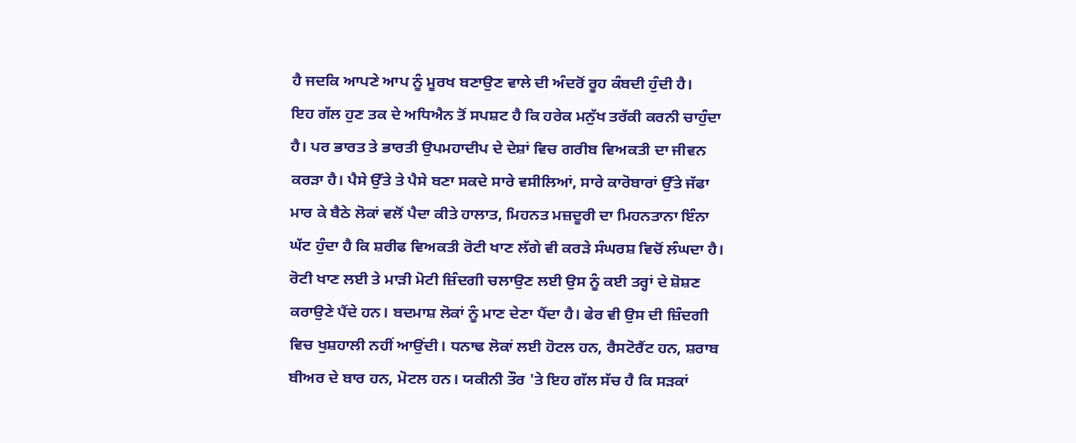ਹੈ ਜਦਕਿ ਆਪਣੇ ਆਪ ਨੂੰ ਮੂਰਖ ਬਣਾਉਣ ਵਾਲੇ ਦੀ ਅੰਦਰੋਂ ਰੂਹ ਕੰਬਦੀ ਹੁੰਦੀ ਹੈ।
ਇਹ ਗੱਲ ਹੁਣ ਤਕ ਦੇ ਅਧਿਐਨ ਤੋਂ ਸਪਸ਼ਟ ਹੈ ਕਿ ਹਰੇਕ ਮਨੁੱਖ ਤਰੱਕੀ ਕਰਨੀ ਚਾਹੁੰਦਾ ਹੈ। ਪਰ ਭਾਰਤ ਤੇ ਭਾਰਤੀ ਉਪਮਹਾਦੀਪ ਦੇ ਦੇਸ਼ਾਂ ਵਿਚ ਗਰੀਬ ਵਿਅਕਤੀ ਦਾ ਜੀਵਨ ਕਰੜਾ ਹੈ। ਪੈਸੇ ਉੱਤੇ ਤੇ ਪੈਸੇ ਬਣਾ ਸਕਦੇ ਸਾਰੇ ਵਸੀਲਿਆਂ, ਸਾਰੇ ਕਾਰੋਬਾਰਾਂ ਉੱਤੇ ਜੱਫਾ ਮਾਰ ਕੇ ਬੈਠੇ ਲੋਕਾਂ ਵਲੋਂ ਪੈਦਾ ਕੀਤੇ ਹਾਲਾਤ, ਮਿਹਨਤ ਮਜ਼ਦੂਰੀ ਦਾ ਮਿਹਨਤਾਨਾ ਇੰਨਾ ਘੱਟ ਹੁੰਦਾ ਹੈ ਕਿ ਸ਼ਰੀਫ ਵਿਅਕਤੀ ਰੋਟੀ ਖਾਣ ਲੱਗੇ ਵੀ ਕਰੜੇ ਸੰਘਰਸ਼ ਵਿਚੋਂ ਲੰਘਦਾ ਹੈ। ਰੋਟੀ ਖਾਣ ਲਈ ਤੇ ਮਾੜੀ ਮੋਟੀ ਜ਼ਿੰਦਗੀ ਚਲਾਉਣ ਲਈ ਉਸ ਨੂੰ ਕਈ ਤਰ੍ਹਾਂ ਦੇ ਸ਼ੋਸ਼ਣ ਕਰਾਉਣੇ ਪੈਂਦੇ ਹਨ। ਬਦਮਾਸ਼ ਲੋਕਾਂ ਨੂੰ ਮਾਣ ਦੇਣਾ ਪੈਂਦਾ ਹੈ। ਫੇਰ ਵੀ ਉਸ ਦੀ ਜ਼ਿੰਦਗੀ ਵਿਚ ਖੁਸ਼ਹਾਲੀ ਨਹੀਂ ਆਉਂਦੀ। ਧਨਾਢ ਲੋਕਾਂ ਲਈ ਹੋਟਲ ਹਨ, ਰੈਸਟੋਰੈਂਟ ਹਨ, ਸ਼ਰਾਬ ਬੀਅਰ ਦੇ ਬਾਰ ਹਨ, ਮੋਟਲ ਹਨ। ਯਕੀਨੀ ਤੌਰ 'ਤੇ ਇਹ ਗੱਲ ਸੱਚ ਹੈ ਕਿ ਸੜਕਾਂ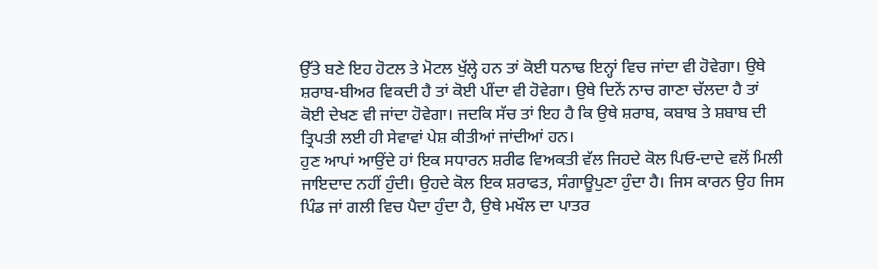ਉੱਤੇ ਬਣੇ ਇਹ ਹੋਟਲ ਤੇ ਮੋਟਲ ਖੁੱਲ੍ਹੇ ਹਨ ਤਾਂ ਕੋਈ ਧਨਾਢ ਇਨ੍ਹਾਂ ਵਿਚ ਜਾਂਦਾ ਵੀ ਹੋਵੇਗਾ। ਉਥੇ ਸ਼ਰਾਬ-ਬੀਅਰ ਵਿਕਦੀ ਹੈ ਤਾਂ ਕੋਈ ਪੀਂਦਾ ਵੀ ਹੋਵੇਗਾ। ਉਥੇ ਦਿਨੇਂ ਨਾਚ ਗਾਣਾ ਚੱਲਦਾ ਹੈ ਤਾਂ ਕੋਈ ਦੇਖਣ ਵੀ ਜਾਂਦਾ ਹੋਵੇਗਾ। ਜਦਕਿ ਸੱਚ ਤਾਂ ਇਹ ਹੈ ਕਿ ਉਥੇ ਸ਼ਰਾਬ, ਕਬਾਬ ਤੇ ਸ਼ਬਾਬ ਦੀ ਤ੍ਰਿਪਤੀ ਲਈ ਹੀ ਸੇਵਾਵਾਂ ਪੇਸ਼ ਕੀਤੀਆਂ ਜਾਂਦੀਆਂ ਹਨ।
ਹੁਣ ਆਪਾਂ ਆਉਂਦੇ ਹਾਂ ਇਕ ਸਧਾਰਨ ਸ਼ਰੀਫ ਵਿਅਕਤੀ ਵੱਲ ਜਿਹਦੇ ਕੋਲ ਪਿਓ-ਦਾਦੇ ਵਲੋਂ ਮਿਲੀ ਜਾਇਦਾਦ ਨਹੀਂ ਹੁੰਦੀ। ਉਹਦੇ ਕੋਲ ਇਕ ਸ਼ਰਾਫਤ, ਸੰਗਾਊਪੁਣਾ ਹੁੰਦਾ ਹੈ। ਜਿਸ ਕਾਰਨ ਉਹ ਜਿਸ ਪਿੰਡ ਜਾਂ ਗਲੀ ਵਿਚ ਪੈਦਾ ਹੁੰਦਾ ਹੈ, ਉਥੇ ਮਖੌਲ ਦਾ ਪਾਤਰ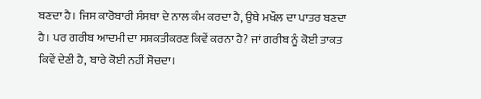ਬਣਦਾ ਹੈ। ਜਿਸ ਕਾਰੋਬਾਰੀ ਸੰਸਥਾ ਦੇ ਨਾਲ ਕੰਮ ਕਰਦਾ ਹੈ, ਉਥੇ ਮਖੌਲ ਦਾ ਪਾਤਰ ਬਣਦਾ ਹੈ। ਪਰ ਗਰੀਬ ਆਦਮੀ ਦਾ ਸਸ਼ਕਤੀਕਰਣ ਕਿਵੇਂ ਕਰਨਾ ਹੈ? ਜਾਂ ਗਰੀਬ ਨੂੰ ਕੋਈ ਤਾਕਤ ਕਿਵੇਂ ਦੇਣੀ ਹੈ, ਬਾਰੇ ਕੋਈ ਨਹੀਂ ਸੋਚਦਾ।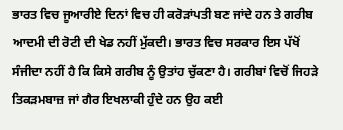ਭਾਰਤ ਵਿਚ ਜੂਆਰੀਏ ਦਿਨਾਂ ਵਿਚ ਹੀ ਕਰੋੜਾਂਪਤੀ ਬਣ ਜਾਂਦੇ ਹਨ ਤੇ ਗਰੀਬ ਆਦਮੀ ਦੀ ਰੋਟੀ ਦੀ ਖੇਡ ਨਹੀਂ ਮੁੱਕਦੀ। ਭਾਰਤ ਵਿਚ ਸਰਕਾਰ ਇਸ ਪੱਖੋਂ ਸੰਜੀਦਾ ਨਹੀਂ ਹੈ ਕਿ ਕਿਸੇ ਗਰੀਬ ਨੂੰ ਉਤਾਂਹ ਚੁੱਕਣਾ ਹੈ। ਗਰੀਬਾਂ ਵਿਚੋਂ ਜਿਹੜੇ ਤਿਕੜਮਬਾਜ਼ ਜਾਂ ਗੈਰ ਇਖਲਾਕੀ ਹੁੰਦੇ ਹਨ ਉਹ ਕਈ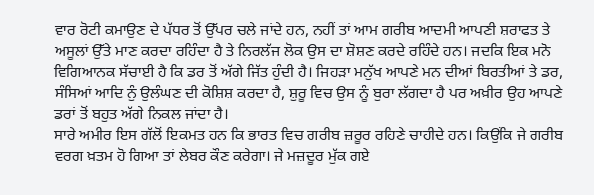ਵਾਰ ਰੋਟੀ ਕਮਾਉਣ ਦੇ ਪੱਧਰ ਤੋਂ ਉੱਪਰ ਚਲੇ ਜਾਂਦੇ ਹਨ, ਨਹੀਂ ਤਾਂ ਆਮ ਗਰੀਬ ਆਦਮੀ ਆਪਣੀ ਸ਼ਰਾਫਤ ਤੇ ਅਸੂਲਾਂ ਉੱਤੇ ਮਾਣ ਕਰਦਾ ਰਹਿੰਦਾ ਹੈ ਤੇ ਨਿਰਲੱਜ ਲੋਕ ਉਸ ਦਾ ਸ਼ੋਸ਼ਣ ਕਰਦੇ ਰਹਿੰਦੇ ਹਨ। ਜਦਕਿ ਇਕ ਮਨੋ ਵਿਗਿਆਨਕ ਸੱਚਾਈ ਹੈ ਕਿ ਡਰ ਤੋਂ ਅੱਗੇ ਜਿੱਤ ਹੁੰਦੀ ਹੈ। ਜਿਹੜਾ ਮਨੁੱਖ ਆਪਣੇ ਮਨ ਦੀਆਂ ਬਿਰਤੀਆਂ ਤੇ ਡਰ, ਸੰਸਿਆਂ ਆਦਿ ਨੁੰ ਉਲੰਘਣ ਦੀ ਕੋਸ਼ਿਸ਼ ਕਰਦਾ ਹੈ, ਸ਼ੁਰੂ ਵਿਚ ਉਸ ਨੂੰ ਬੁਰਾ ਲੱਗਦਾ ਹੈ ਪਰ ਅਖ਼ੀਰ ਉਹ ਆਪਣੇ ਡਰਾਂ ਤੋਂ ਬਹੁਤ ਅੱਗੇ ਨਿਕਲ ਜਾਂਦਾ ਹੈ।
ਸਾਰੇ ਅਮੀਰ ਇਸ ਗੱਲੋਂ ਇਕਮਤ ਹਨ ਕਿ ਭਾਰਤ ਵਿਚ ਗਰੀਬ ਜ਼ਰੂਰ ਰਹਿਣੇ ਚਾਹੀਦੇ ਹਨ। ਕਿਉਂਕਿ ਜੇ ਗਰੀਬ ਵਰਗ ਖ਼ਤਮ ਹੋ ਗਿਆ ਤਾਂ ਲੇਬਰ ਕੌਣ ਕਰੇਗਾ। ਜੇ ਮਜ਼ਦੂਰ ਮੁੱਕ ਗਏ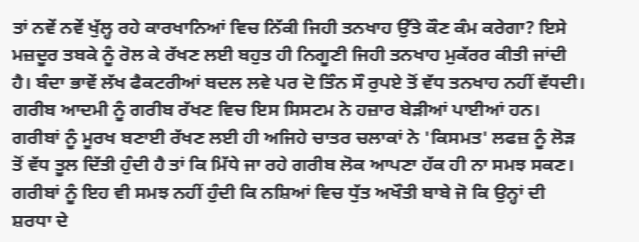ਤਾਂ ਨਵੇਂ ਨਵੇਂ ਖੁੱਲ੍ਹ ਰਹੇ ਕਾਰਖਾਨਿਆਂ ਵਿਚ ਨਿੱਕੀ ਜਿਹੀ ਤਨਖਾਹ ਉੱਤੇ ਕੌਣ ਕੰਮ ਕਰੇਗਾ? ਇਸੇ ਮਜ਼ਦੂਰ ਤਬਕੇ ਨੂੰ ਰੋਲ ਕੇ ਰੱਖਣ ਲਈ ਬਹੁਤ ਹੀ ਨਿਗੂਣੀ ਜਿਹੀ ਤਨਖਾਹ ਮੁਕੱਰਰ ਕੀਤੀ ਜਾਂਦੀ ਹੈ। ਬੰਦਾ ਭਾਵੇਂ ਲੱਖ ਫੈਕਟਰੀਆਂ ਬਦਲ ਲਵੇ ਪਰ ਦੋ ਤਿੰਨ ਸੌ ਰੁਪਏ ਤੋਂ ਵੱਧ ਤਨਖਾਹ ਨਹੀਂ ਵੱਧਦੀ। ਗਰੀਬ ਆਦਮੀ ਨੂੰ ਗਰੀਬ ਰੱਖਣ ਵਿਚ ਇਸ ਸਿਸਟਮ ਨੇ ਹਜ਼ਾਰ ਬੇੜੀਆਂ ਪਾਈਆਂ ਹਨ।
ਗਰੀਬਾਂ ਨੂੰ ਮੂਰਖ ਬਣਾਈ ਰੱਖਣ ਲਈ ਹੀ ਅਜਿਹੇ ਚਾਤਰ ਚਲਾਕਾਂ ਨੇ 'ਕਿਸਮਤ' ਲਫਜ਼ ਨੂੰ ਲੋੜ ਤੋਂ ਵੱਧ ਤੂਲ ਦਿੱਤੀ ਹੁੰਦੀ ਹੈ ਤਾਂ ਕਿ ਮਿੱਧੇ ਜਾ ਰਹੇ ਗਰੀਬ ਲੋਕ ਆਪਣਾ ਹੱਕ ਹੀ ਨਾ ਸਮਝ ਸਕਣ। ਗਰੀਬਾਂ ਨੂੰ ਇਹ ਵੀ ਸਮਝ ਨਹੀਂ ਹੁੰਦੀ ਕਿ ਨਸ਼ਿਆਂ ਵਿਚ ਧੁੱਤ ਅਖੌਤੀ ਬਾਬੇ ਜੋ ਕਿ ਉਨ੍ਹਾਂ ਦੀ ਸ਼ਰਧਾ ਦੇ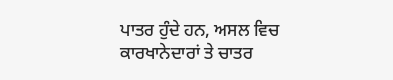ਪਾਤਰ ਹੁੰਦੇ ਹਨ, ਅਸਲ ਵਿਚ ਕਾਰਖਾਨੇਦਾਰਾਂ ਤੇ ਚਾਤਰ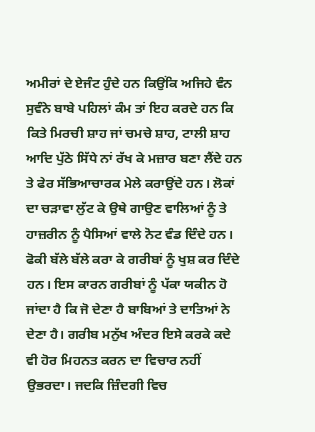ਅਮੀਰਾਂ ਦੇ ਏਜੰਟ ਹੁੰਦੇ ਹਨ ਕਿਉਂਕਿ ਅਜਿਹੇ ਵੰਨ ਸੁਵੰਨੇ ਬਾਬੇ ਪਹਿਲਾਂ ਕੰਮ ਤਾਂ ਇਹ ਕਰਦੇ ਹਨ ਕਿ ਕਿਤੇ ਮਿਰਚੀ ਸ਼ਾਹ ਜਾਂ ਚਮਚੇ ਸ਼ਾਹ, ਟਾਲੀ ਸ਼ਾਹ ਆਦਿ ਪੁੱਠੇ ਸਿੱਧੇ ਨਾਂ ਰੱਖ ਕੇ ਮਜ਼ਾਰ ਬਣਾ ਲੈਂਦੇ ਹਨ ਤੇ ਫੇਰ ਸੱਭਿਆਚਾਰਕ ਮੇਲੇ ਕਰਾਉਂਦੇ ਹਨ। ਲੋਕਾਂ ਦਾ ਚੜਾਵਾ ਲੁੱਟ ਕੇ ਉਥੇ ਗਾਉਣ ਵਾਲਿਆਂ ਨੂੰ ਤੇ ਹਾਜ਼ਰੀਨ ਨੂੰ ਪੈਸਿਆਂ ਵਾਲੇ ਨੋਟ ਵੰਡ ਦਿੰਦੇ ਹਨ। ਫੋਕੀ ਬੱਲੇ ਬੱਲੇ ਕਰਾ ਕੇ ਗਰੀਬਾਂ ਨੂੰ ਖੁਸ਼ ਕਰ ਦਿੰਦੇ ਹਨ। ਇਸ ਕਾਰਨ ਗਰੀਬਾਂ ਨੂੰ ਪੱਕਾ ਯਕੀਨ ਹੋ ਜਾਂਦਾ ਹੈ ਕਿ ਜੋ ਦੇਣਾ ਹੈ ਬਾਬਿਆਂ ਤੇ ਦਾਤਿਆਂ ਨੇ ਦੇਣਾ ਹੈ। ਗਰੀਬ ਮਨੁੱਖ ਅੰਦਰ ਇਸੇ ਕਰਕੇ ਕਦੇ ਵੀ ਹੋਰ ਮਿਹਨਤ ਕਰਨ ਦਾ ਵਿਚਾਰ ਨਹੀਂ ਉਭਰਦਾ। ਜਦਕਿ ਜ਼ਿੰਦਗੀ ਵਿਚ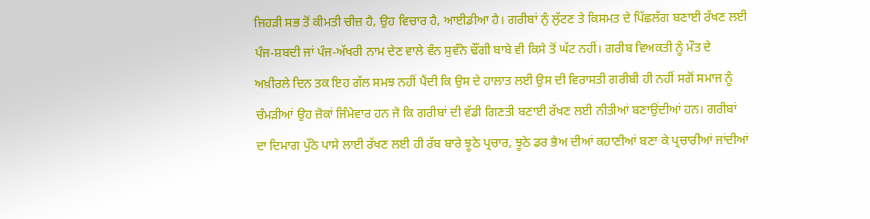ਜਿਹੜੀ ਸਭ ਤੋਂ ਕੀਮਤੀ ਚੀਜ਼ ਹੈ, ਉਹ ਵਿਚਾਰ ਹੈ, ਆਈਡੀਆ ਹੈ। ਗਰੀਬਾਂ ਨੁੰ ਲੁੱਟਣ ਤੇ ਕਿਸਮਤ ਦੇ ਪਿੱਛਲੱਗ ਬਣਾਈ ਰੱਖਣ ਲਈ ਪੰਜ-ਸ਼ਬਦੀ ਜਾਂ ਪੰਜ-ਅੱਖਰੀ ਨਾਮ ਦੇਣ ਵਾਲੇ ਵੰਨ ਸੁਵੰਨੇ ਢੌਂਗੀ ਬਾਬੇ ਵੀ ਕਿਸੇ ਤੋਂ ਘੱਟ ਨਹੀਂ। ਗਰੀਬ ਵਿਅਕਤੀ ਨੂੰ ਮੌਤ ਦੇ ਅਖ਼ੀਰਲੇ ਦਿਨ ਤਕ ਇਹ ਗੱਲ ਸਮਝ ਨਹੀਂ ਪੈਂਦੀ ਕਿ ਉਸ ਦੇ ਹਾਲਾਤ ਲਈ ਉਸ ਦੀ ਵਿਰਾਸਤੀ ਗਰੀਬੀ ਹੀ ਨਹੀਂ ਸਗੋਂ ਸਮਾਜ ਨੂੰ ਚੰਮੜੀਆਂ ਉਹ ਜ਼ੋਕਾਂ ਜਿੰਮੇਵਾਰ ਹਨ ਜੋ ਕਿ ਗਰੀਬਾਂ ਦੀ ਵੱਡੀ ਗਿਣਤੀ ਬਣਾਈ ਰੱਖਣ ਲਈ ਨੀਤੀਆਂ ਬਣਾਉਂਦੀਆਂ ਹਨ। ਗਰੀਬਾਂ ਦਾ ਦਿਮਾਗ ਪੁੱਠੇ ਪਾਸੇ ਲਾਈ ਰੱਖਣ ਲਈ ਹੀ ਰੱਬ ਬਾਰੇ ਝੂਠੇ ਪ੍ਰਚਾਰ, ਝੂਠੇ ਡਰ ਭੈਅ ਦੀਆਂ ਕਹਾਣੀਆਂ ਬਣਾ ਕੇ ਪ੍ਰਚਾਰੀਆਂ ਜਾਂਦੀਆਂ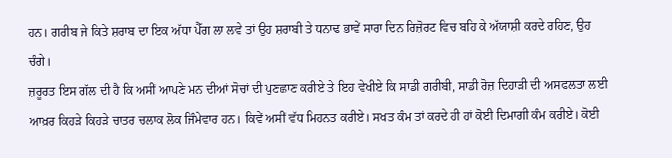ਹਨ। ਗਰੀਬ ਜੇ ਕਿਤੇ ਸ਼ਰਾਬ ਦਾ ਇਕ ਅੱਧਾ ਪੈੱਗ ਲਾ ਲਵੇ ਤਾਂ ਉਹ ਸ਼ਰਾਬੀ ਤੇ ਧਨਾਢ ਭਾਵੇਂ ਸਾਰਾ ਦਿਨ ਰਿਜ਼ੋਰਟ ਵਿਚ ਬਹਿ ਕੇ ਅੱਯਾਸ਼ੀ ਕਰਦੇ ਰਹਿਣ, ਉਹ ਚੰਗੇ।
ਜ਼ਰੂਰਤ ਇਸ ਗੱਲ ਦੀ ਹੈ ਕਿ ਅਸੀਂ ਆਪਣੇ ਮਨ ਦੀਆਂ ਸੋਚਾਂ ਦੀ ਪੁਣਛਾਣ ਕਰੀਏ ਤੇ ਇਹ ਵੇਖੀਏ ਕਿ ਸਾਡੀ ਗਰੀਬੀ, ਸਾਡੀ ਰੋਜ਼ ਦਿਹਾੜੀ ਦੀ ਅਸਫਲਤਾ ਲਈ ਆਖ਼ਰ ਕਿਹੜੇ ਕਿਹੜੇ ਚਾਤਰ ਚਲਾਕ ਲੋਕ ਜਿੰਮੇਵਾਰ ਹਨ। ਕਿਵੇਂ ਅਸੀਂ ਵੱਧ ਮਿਹਨਤ ਕਰੀਏ। ਸਖਤ ਕੰਮ ਤਾਂ ਕਰਦੇ ਹੀ ਹਾਂ ਕੋਈ ਦਿਮਾਗੀ ਕੰਮ ਕਰੀਏ। ਕੋਈ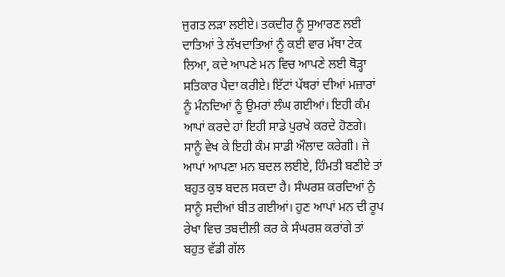ਜੁਗਤ ਲੜਾ ਲਈਏ। ਤਕਦੀਰ ਨੂੰ ਸੁਆਰਣ ਲਈ ਦਾਤਿਆਂ ਤੇ ਲੱਖਦਾਤਿਆਂ ਨੂੰ ਕਈ ਵਾਰ ਮੱਥਾ ਟੇਕ ਲਿਆ, ਕਦੇ ਆਪਣੇ ਮਨ ਵਿਚ ਆਪਣੇ ਲਈ ਥੋੜ੍ਹਾ ਸਤਿਕਾਰ ਪੈਦਾ ਕਰੀਏ। ਇੱਟਾਂ ਪੱਥਰਾਂ ਦੀਆਂ ਮਜ਼ਾਰਾਂ ਨੂੰ ਮੰਨਦਿਆਂ ਨੂੰ ਉਮਰਾਂ ਲੰਘ ਗਈਆਂ। ਇਹੀ ਕੰਮ ਆਪਾਂ ਕਰਦੇ ਹਾਂ ਇਹੀ ਸਾਡੇ ਪੁਰਖੇ ਕਰਦੇ ਹੋਣਗੇ। ਸਾਨੂੰ ਵੇਖ ਕੇ ਇਹੀ ਕੰਮ ਸਾਡੀ ਔਲਾਦ ਕਰੇਗੀ। ਜੇ ਆਪਾਂ ਆਪਣਾ ਮਨ ਬਦਲ ਲਈਏ, ਹਿੰਮਤੀ ਬਣੀਏ ਤਾਂ ਬਹੁਤ ਕੁਝ ਬਦਲ ਸਕਦਾ ਹੈ। ਸੰਘਰਸ਼ ਕਰਦਿਆਂ ਨੁੰ ਸਾਨੂੰ ਸਦੀਆਂ ਬੀਤ ਗਈਆਂ। ਹੁਣ ਆਪਾਂ ਮਨ ਦੀ ਰੂਪ ਰੇਖਾ ਵਿਚ ਤਬਦੀਲੀ ਕਰ ਕੇ ਸੰਘਰਸ਼ ਕਰਾਂਗੇ ਤਾਂ ਬਹੁਤ ਵੱਡੀ ਗੱਲ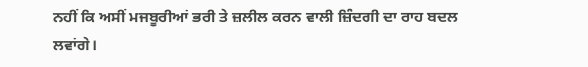ਨਹੀਂ ਕਿ ਅਸੀਂ ਮਜਬੂਰੀਆਂ ਭਰੀ ਤੇ ਜ਼ਲੀਲ ਕਰਨ ਵਾਲੀ ਜ਼ਿੰਦਗੀ ਦਾ ਰਾਹ ਬਦਲ ਲਵਾਂਗੇ।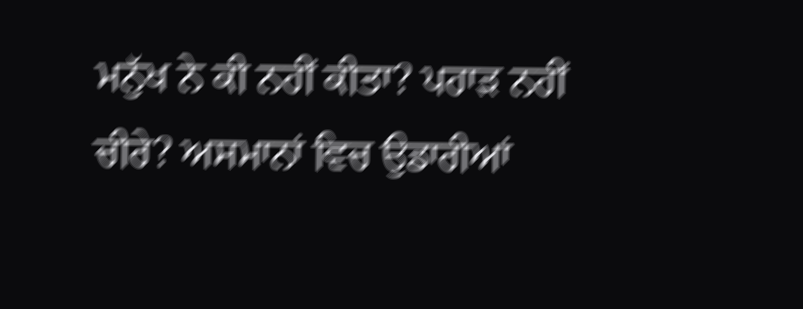ਮਨੁੱਖ ਨੇ ਕੀ ਨਹੀਂ ਕੀਤਾ? ਪਹਾੜ ਨਹੀਂ ਚੀਰੇ? ਅਸਮਾਨਾਂ ਵਿਚ ਉਡਾਰੀਆਂ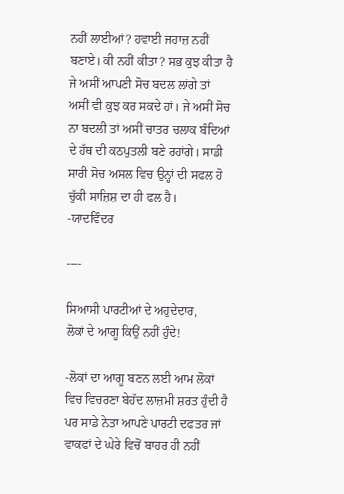ਨਹੀਂ ਲਾਈਆਂ? ਹਵਾਈ ਜਹਾਜ਼ ਨਹੀਂ ਬਣਾਏ। ਕੀ ਨਹੀਂ ਕੀਤਾ? ਸਭ ਕੁਝ ਕੀਤਾ ਹੈ ਜੇ ਅਸੀਂ ਆਪਣੀ ਸੋਚ ਬਦਲ ਲਾਂਗੇ ਤਾਂ ਅਸੀਂ ਵੀ ਕੁਝ ਕਰ ਸਕਦੇ ਹਾਂ। ਜੇ ਅਸੀਂ ਸੋਚ ਨਾ ਬਦਲੀ ਤਾਂ ਅਸੀਂ ਚਾਤਰ ਚਲਾਕ ਬੰਦਿਆਂ ਦੇ ਹੱਥ ਦੀ ਕਠਪੁਤਲੀ ਬਣੇ ਰਹਾਂਗੇ। ਸਾਡੀ ਸਾਰੀ ਸੋਚ ਅਸਲ ਵਿਚ ਉਨ੍ਹਾਂ ਦੀ ਸਫਲ ਹੋ ਚੁੱਕੀ ਸਾਜ਼ਿਸ਼ ਦਾ ਹੀ ਫਲ ਹੈ।
-ਯਾਦਵਿੰਦਰ

----

ਸਿਆਸੀ ਪਾਰਟੀਆਂ ਦੇ ਅਹੁਦੇਦਾਰ,
ਲੋਕਾਂ ਦੇ ਆਗੂ ਕਿਉਂ ਨਹੀਂ ਹੁੰਦੇ!

-ਲੋਕਾਂ ਦਾ ਆਗੂ ਬਣਨ ਲਈ ਆਮ ਲੋਕਾਂ ਵਿਚ ਵਿਚਰਣਾ ਬੇਹੱਦ ਲਾਜ਼ਮੀ ਸ਼ਰਤ ਹੁੰਦੀ ਹੈ ਪਰ ਸਾਡੇ ਨੇਤਾ ਆਪਣੇ ਪਾਰਟੀ ਦਫਤਰ ਜਾਂ ਵਾਕਫਾਂ ਦੇ ਘੇਰੇ ਵਿਚੋਂ ਬਾਹਰ ਹੀ ਨਹੀਂ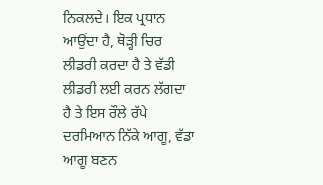ਨਿਕਲਦੇ। ਇਕ ਪ੍ਰਧਾਨ ਆਉਂਦਾ ਹੈ, ਥੋੜ੍ਹੀ ਚਿਰ ਲੀਡਰੀ ਕਰਦਾ ਹੈ ਤੇ ਵੱਡੀ ਲੀਡਰੀ ਲਈ ਕਰਨ ਲੱਗਦਾ ਹੈ ਤੇ ਇਸ ਰੌਲੇ ਰੱਪੇ ਦਰਮਿਆਨ ਨਿੱਕੇ ਆਗੂ, ਵੱਡਾ ਆਗੂ ਬਣਨ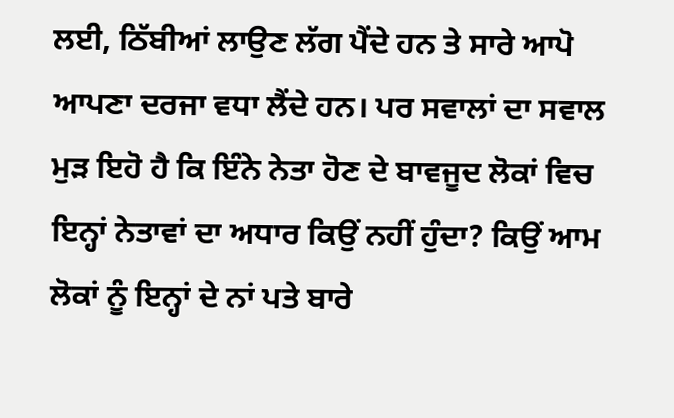ਲਈ, ਠਿੱਬੀਆਂ ਲਾਉਣ ਲੱਗ ਪੈਂਦੇ ਹਨ ਤੇ ਸਾਰੇ ਆਪੋ ਆਪਣਾ ਦਰਜਾ ਵਧਾ ਲੈਂਦੇ ਹਨ। ਪਰ ਸਵਾਲਾਂ ਦਾ ਸਵਾਲ ਮੁੜ ਇਹੋ ਹੈ ਕਿ ਇੰਨੇ ਨੇਤਾ ਹੋਣ ਦੇ ਬਾਵਜੂਦ ਲੋਕਾਂ ਵਿਚ ਇਨ੍ਹਾਂ ਨੇਤਾਵਾਂ ਦਾ ਅਧਾਰ ਕਿਉਂ ਨਹੀਂ ਹੁੰਦਾ? ਕਿਉਂ ਆਮ ਲੋਕਾਂ ਨੂੰ ਇਨ੍ਹਾਂ ਦੇ ਨਾਂ ਪਤੇ ਬਾਰੇ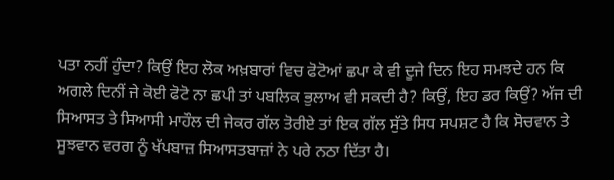ਪਤਾ ਨਹੀਂ ਹੁੰਦਾ? ਕਿਉਂ ਇਹ ਲੋਕ ਅਖ਼ਬਾਰਾਂ ਵਿਚ ਫੋਟੋਆਂ ਛਪਾ ਕੇ ਵੀ ਦੂਜੇ ਦਿਨ ਇਹ ਸਮਝਦੇ ਹਨ ਕਿ ਅਗਲੇ ਦਿਨੀਂ ਜੇ ਕੋਈ ਫੋਟੋ ਨਾ ਛਪੀ ਤਾਂ ਪਬਲਿਕ ਭੁਲਾਅ ਵੀ ਸਕਦੀ ਹੈ? ਕਿਉਂ, ਇਹ ਡਰ ਕਿਉਂ? ਅੱਜ ਦੀ ਸਿਆਸਤ ਤੇ ਸਿਆਸੀ ਮਾਹੌਲ ਦੀ ਜੇਕਰ ਗੱਲ ਤੋਰੀਏ ਤਾਂ ਇਕ ਗੱਲ ਸੁੱਤੇ ਸਿਧ ਸਪਸ਼ਟ ਹੈ ਕਿ ਸੋਚਵਾਨ ਤੇ ਸੂਝਵਾਨ ਵਰਗ ਨੂੰ ਖੱਪਬਾਜ਼ ਸਿਆਸਤਬਾਜ਼ਾਂ ਨੇ ਪਰੇ ਨਠਾ ਦਿੱਤਾ ਹੈ।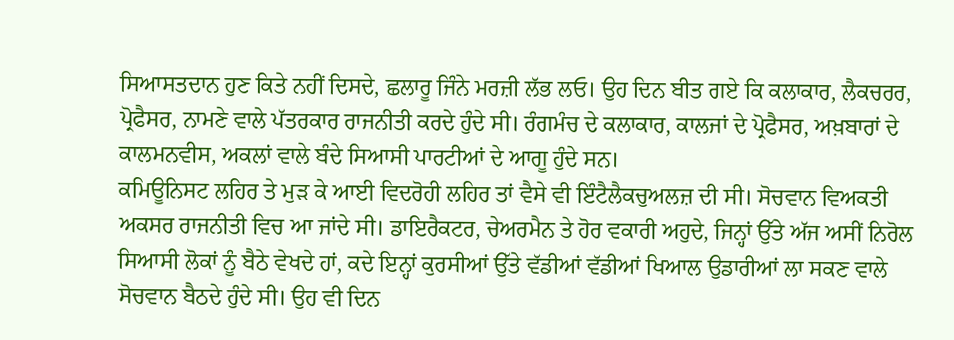ਸਿਆਸਤਦਾਨ ਹੁਣ ਕਿਤੇ ਨਹੀਂ ਦਿਸਦੇ, ਛਲਾਰੂ ਜਿੰਨੇ ਮਰਜ਼ੀ ਲੱਭ ਲਓ। ਉਹ ਦਿਨ ਬੀਤ ਗਏ ਕਿ ਕਲਾਕਾਰ, ਲੈਕਚਰਰ, ਪ੍ਰੋਫੈਸਰ, ਨਾਮਣੇ ਵਾਲੇ ਪੱਤਰਕਾਰ ਰਾਜਨੀਤੀ ਕਰਦੇ ਹੁੰਦੇ ਸੀ। ਰੰਗਮੰਚ ਦੇ ਕਲਾਕਾਰ, ਕਾਲਜਾਂ ਦੇ ਪ੍ਰੋਫੈਸਰ, ਅਖ਼ਬਾਰਾਂ ਦੇ ਕਾਲਮਨਵੀਸ, ਅਕਲਾਂ ਵਾਲੇ ਬੰਦੇ ਸਿਆਸੀ ਪਾਰਟੀਆਂ ਦੇ ਆਗੂ ਹੁੰਦੇ ਸਨ।
ਕਮਿਊਨਿਸਟ ਲਹਿਰ ਤੇ ਮੁੜ ਕੇ ਆਈ ਵਿਦਰੋਹੀ ਲਹਿਰ ਤਾਂ ਵੈਸੇ ਵੀ ਇੰਟੈਲੈਕਚੁਅਲਜ਼ ਦੀ ਸੀ। ਸੋਚਵਾਨ ਵਿਅਕਤੀ ਅਕਸਰ ਰਾਜਨੀਤੀ ਵਿਚ ਆ ਜਾਂਦੇ ਸੀ। ਡਾਇਰੈਕਟਰ, ਚੇਅਰਮੈਨ ਤੇ ਹੋਰ ਵਕਾਰੀ ਅਹੁਦੇ, ਜਿਨ੍ਹਾਂ ਉੱਤੇ ਅੱਜ ਅਸੀਂ ਨਿਰੋਲ ਸਿਆਸੀ ਲੋਕਾਂ ਨੂੰ ਬੈਠੇ ਵੇਖਦੇ ਹਾਂ, ਕਦੇ ਇਨ੍ਹਾਂ ਕੁਰਸੀਆਂ ਉੱਤੇ ਵੱਡੀਆਂ ਵੱਡੀਆਂ ਖਿਆਲ ਉਡਾਰੀਆਂ ਲਾ ਸਕਣ ਵਾਲੇ ਸੋਚਵਾਨ ਬੈਠਦੇ ਹੁੰਦੇ ਸੀ। ਉਹ ਵੀ ਦਿਨ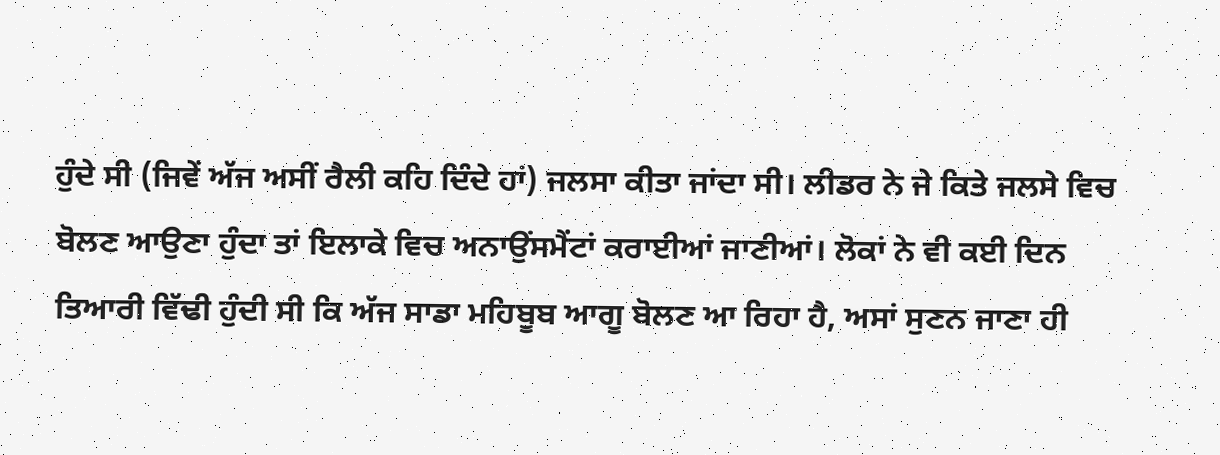ਹੁੰਦੇ ਸੀ (ਜਿਵੇਂ ਅੱਜ ਅਸੀਂ ਰੈਲੀ ਕਹਿ ਦਿੰਦੇ ਹਾਂ) ਜਲਸਾ ਕੀਤਾ ਜਾਂਦਾ ਸੀ। ਲੀਡਰ ਨੇ ਜੇ ਕਿਤੇ ਜਲਸੇ ਵਿਚ ਬੋਲਣ ਆਉਣਾ ਹੁੰਦਾ ਤਾਂ ਇਲਾਕੇ ਵਿਚ ਅਨਾਉਂਸਮੈਂਟਾਂ ਕਰਾਈਆਂ ਜਾਣੀਆਂ। ਲੋਕਾਂ ਨੇ ਵੀ ਕਈ ਦਿਨ ਤਿਆਰੀ ਵਿੱਢੀ ਹੁੰਦੀ ਸੀ ਕਿ ਅੱਜ ਸਾਡਾ ਮਹਿਬੂਬ ਆਗੂ ਬੋਲਣ ਆ ਰਿਹਾ ਹੈ, ਅਸਾਂ ਸੁਣਨ ਜਾਣਾ ਹੀ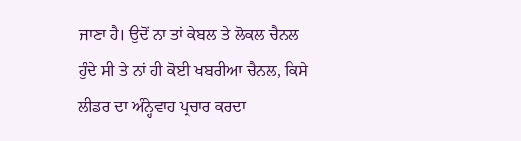ਜਾਣਾ ਹੈ। ਉਦੋਂ ਨਾ ਤਾਂ ਕੇਬਲ ਤੇ ਲੋਕਲ ਚੈਨਲ ਹੁੰਦੇ ਸੀ ਤੇ ਨਾਂ ਹੀ ਕੋਈ ਖਬਰੀਆ ਚੈਨਲ, ਕਿਸੇ ਲੀਡਰ ਦਾ ਅੰਨ੍ਹੇਵਾਹ ਪ੍ਰਚਾਰ ਕਰਦਾ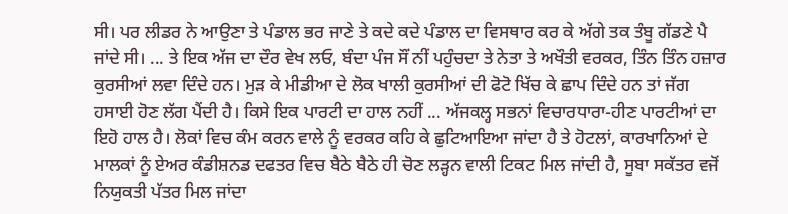ਸੀ। ਪਰ ਲੀਡਰ ਨੇ ਆਉਣਾ ਤੇ ਪੰਡਾਲ ਭਰ ਜਾਣੇ ਤੇ ਕਦੇ ਕਦੇ ਪੰਡਾਲ ਦਾ ਵਿਸਥਾਰ ਕਰ ਕੇ ਅੱਗੇ ਤਕ ਤੰਬੂ ਗੱਡਣੇ ਪੈ ਜਾਂਦੇ ਸੀ। ... ਤੇ ਇਕ ਅੱਜ ਦਾ ਦੌਰ ਵੇਖ ਲਓ, ਬੰਦਾ ਪੰਜ ਸੌਂ ਨੀਂ ਪਹੁੰਚਦਾ ਤੇ ਨੇਤਾ ਤੇ ਅਖੌਤੀ ਵਰਕਰ, ਤਿੰਨ ਤਿੰਨ ਹਜ਼ਾਰ ਕੁਰਸੀਆਂ ਲਵਾ ਦਿੰਦੇ ਹਨ। ਮੁੜ ਕੇ ਮੀਡੀਆ ਦੇ ਲੋਕ ਖਾਲੀ ਕੁਰਸੀਆਂ ਦੀ ਫੋਟੋ ਖਿੱਚ ਕੇ ਛਾਪ ਦਿੰਦੇ ਹਨ ਤਾਂ ਜੱਗ ਹਸਾਈ ਹੋਣ ਲੱਗ ਪੈਂਦੀ ਹੈ। ਕਿਸੇ ਇਕ ਪਾਰਟੀ ਦਾ ਹਾਲ ਨਹੀਂ ... ਅੱਜਕਲ੍ਹ ਸਭਨਾਂ ਵਿਚਾਰਧਾਰਾ-ਹੀਣ ਪਾਰਟੀਆਂ ਦਾ ਇਹੋ ਹਾਲ ਹੈ। ਲੋਕਾਂ ਵਿਚ ਕੰਮ ਕਰਨ ਵਾਲੇ ਨੂੰ ਵਰਕਰ ਕਹਿ ਕੇ ਛੁਟਿਆਇਆ ਜਾਂਦਾ ਹੈ ਤੇ ਹੋਟਲਾਂ, ਕਾਰਖਾਨਿਆਂ ਦੇ ਮਾਲਕਾਂ ਨੂੰ ਏਅਰ ਕੰਡੀਸ਼ਨਡ ਦਫਤਰ ਵਿਚ ਬੈਠੇ ਬੈਠੇ ਹੀ ਚੋਣ ਲੜ੍ਹਨ ਵਾਲੀ ਟਿਕਟ ਮਿਲ ਜਾਂਦੀ ਹੈ, ਸੂਬਾ ਸਕੱਤਰ ਵਜੋਂ ਨਿਯੁਕਤੀ ਪੱਤਰ ਮਿਲ ਜਾਂਦਾ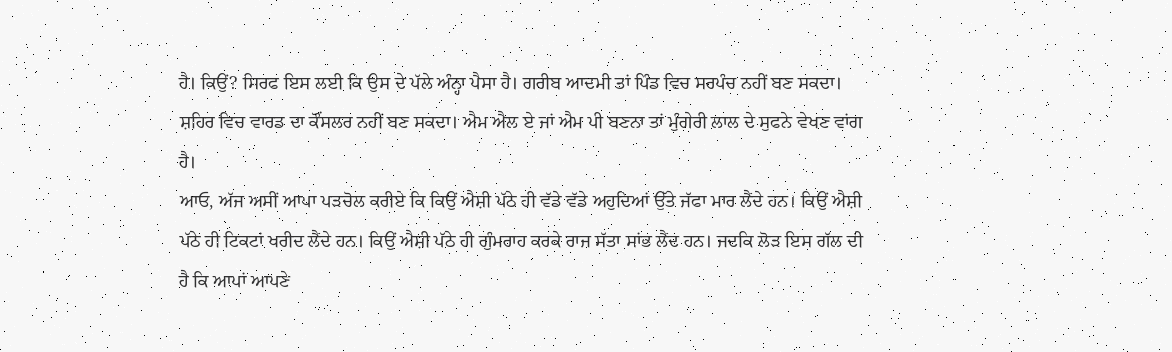ਹੈ। ਕਿਉਂ? ਸਿਰਫ ਇਸ ਲਈ ਕਿ ਉਸ ਦੇ ਪੱਲੇ ਅੰਨ੍ਹਾ ਪੈਸਾ ਹੈ। ਗਰੀਬ ਆਦਮੀ ਤਾਂ ਪਿੰਡ ਵਿਚ ਸਰਪੰਚ ਨਹੀਂ ਬਣ ਸਕਦਾ। ਸ਼ਹਿਰ ਵਿਚ ਵਾਰਡ ਦਾ ਕੌਂਸਲਰ ਨਹੀਂ ਬਣ ਸਕਦਾ। ਐਮ ਐਲ ਏ ਜਾਂ ਐਮ ਪੀ ਬਣਨਾ ਤਾਂ ਮੁੰਗੇਰੀ ਲਾਲ ਦੇ ਸੁਫਨੇ ਵੇਖਣ ਵਾਂਗ ਹੈ।
ਆਓ, ਅੱਜ ਅਸੀਂ ਆਪਾ ਪੜਚੋਲ ਕਰੀਏ ਕਿ ਕਿਉਂ ਐਸ਼ੀ ਪੱਠੇ ਹੀ ਵੱਡੇ ਵੱਡੇ ਅਹੁਦਿਆਂ ਉੱਤੇ ਜੱਫਾ ਮਾਰ ਲੈਂਦੇ ਹਨ। ਕਿਉਂ ਐਸ਼ੀ ਪੱਠੇ ਹੀ ਟਿਕਟਾਂ ਖਰੀਦ ਲੈਂਦੇ ਹਨ। ਕਿਉਂ ਐਸ਼ੀ ਪੱਠੇ ਹੀ ਗੁੰਮਰਾਹ ਕਰਕੇ ਰਾਜ ਸੱਤਾ ਸਾਂਭ ਲੈਂਦ ਹਨ। ਜਦਕਿ ਲੋੜ ਇਸ ਗੱਲ ਦੀ ਹੈ ਕਿ ਆਪਾਂ ਆਪਣੇ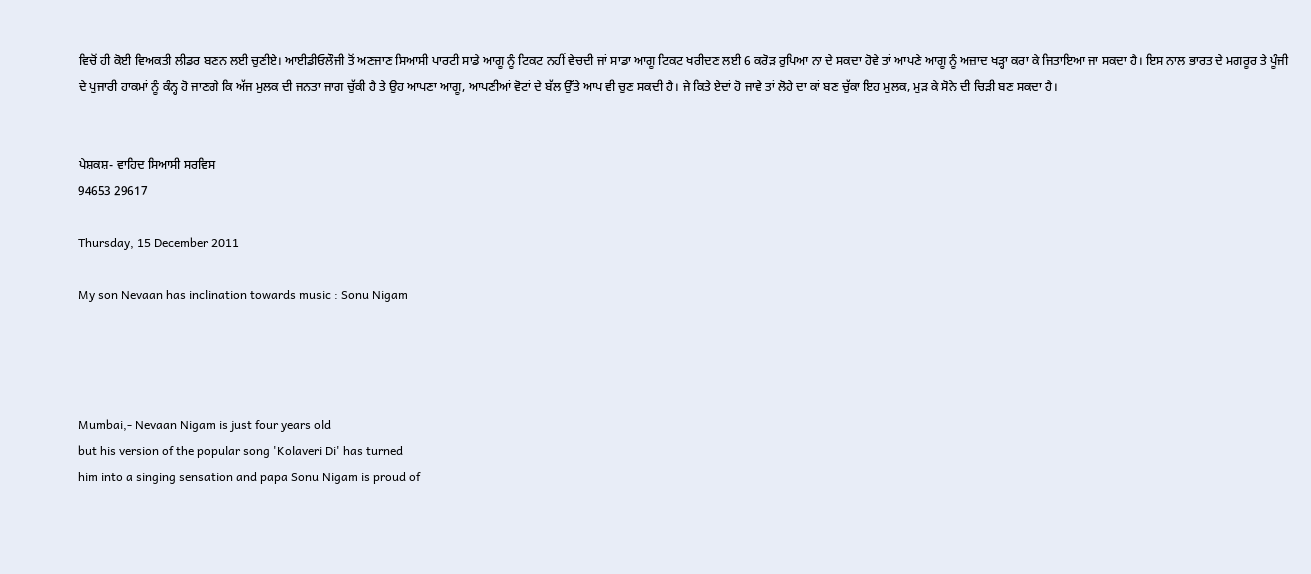ਵਿਚੋਂ ਹੀ ਕੋਈ ਵਿਅਕਤੀ ਲੀਡਰ ਬਣਨ ਲਈ ਚੁਣੀਏ। ਆਈਡੀਓਲੌਜੀ ਤੋਂ ਅਣਜਾਣ ਸਿਆਸੀ ਪਾਰਟੀ ਸਾਡੇ ਆਗੂ ਨੂੰ ਟਿਕਟ ਨਹੀਂ ਵੇਚਦੀ ਜਾਂ ਸਾਡਾ ਆਗੂ ਟਿਕਟ ਖਰੀਦਣ ਲਈ 6 ਕਰੋੜ ਰੁਪਿਆ ਨਾ ਦੇ ਸਕਦਾ ਹੋਵੇ ਤਾਂ ਆਪਣੇ ਆਗੂ ਨੂੰ ਅਜ਼ਾਦ ਖੜ੍ਹਾ ਕਰਾ ਕੇ ਜਿਤਾਇਆ ਜਾ ਸਕਦਾ ਹੈ। ਇਸ ਨਾਲ ਭਾਰਤ ਦੇ ਮਗਰੂਰ ਤੇ ਪੂੰਜੀ ਦੇ ਪੁਜਾਰੀ ਹਾਕਮਾਂ ਨੂੰ ਕੰਨ੍ਹ ਹੋ ਜਾਣਗੇ ਕਿ ਅੱਜ ਮੁਲਕ ਦੀ ਜਨਤਾ ਜਾਗ ਚੁੱਕੀ ਹੈ ਤੇ ਉਹ ਆਪਣਾ ਆਗੂ, ਆਪਣੀਆਂ ਵੋਟਾਂ ਦੇ ਬੱਲ ਉੱਤੇ ਆਪ ਵੀ ਚੁਣ ਸਕਦੀ ਹੈ। ਜੇ ਕਿਤੇ ਏਦਾਂ ਹੋ ਜਾਵੇ ਤਾਂ ਲੋਹੇ ਦਾ ਕਾਂ ਬਣ ਚੁੱਕਾ ਇਹ ਮੁਲਕ, ਮੁੜ ਕੇ ਸੋਨੇ ਦੀ ਚਿੜੀ ਬਣ ਸਕਦਾ ਹੈ।


ਪੇਸ਼ਕਸ਼- ਵਾਹਿਦ ਸਿਆਸੀ ਸਰਵਿਸ
94653 29617

Thursday, 15 December 2011

My son Nevaan has inclination towards music : Sonu Nigam




Mumbai,- Nevaan Nigam is just four years old
but his version of the popular song 'Kolaveri Di' has turned
him into a singing sensation and papa Sonu Nigam is proud of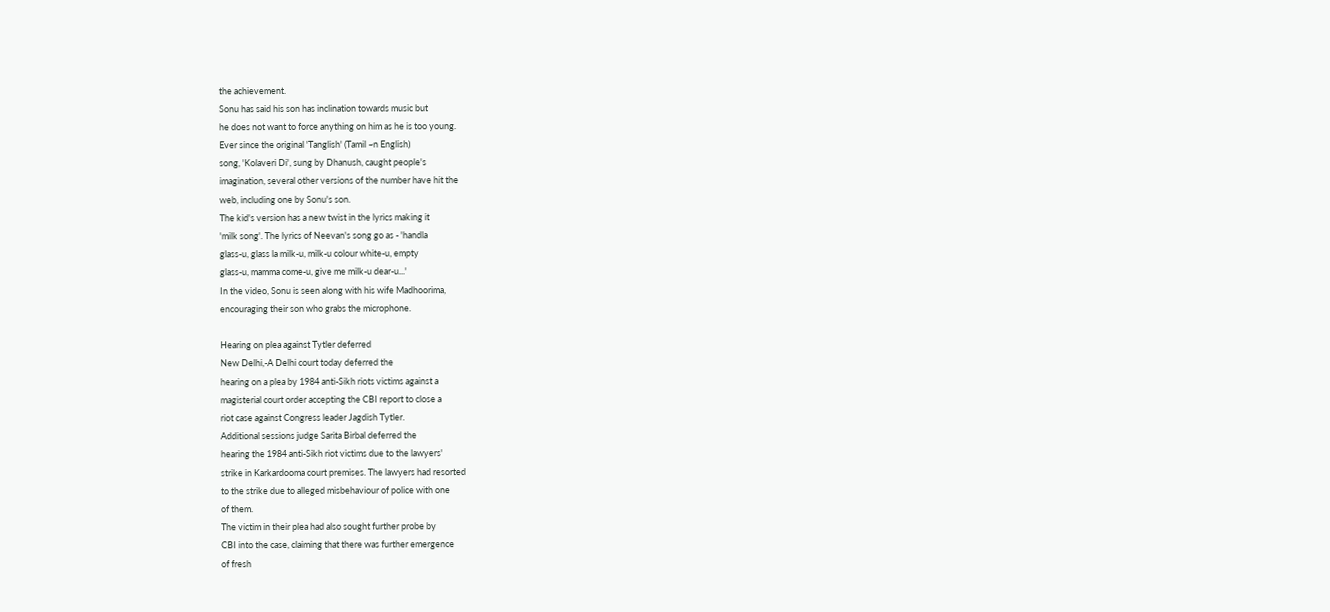the achievement.
Sonu has said his son has inclination towards music but
he does not want to force anything on him as he is too young.
Ever since the original 'Tanglish' (Tamil ~n English)
song, 'Kolaveri Di', sung by Dhanush, caught people's
imagination, several other versions of the number have hit the
web, including one by Sonu's son.
The kid's version has a new twist in the lyrics making it
'milk song'. The lyrics of Neevan's song go as - 'handla
glass-u, glass la milk-u, milk-u colour white-u, empty
glass-u, mamma come-u, give me milk-u dear-u...'
In the video, Sonu is seen along with his wife Madhoorima,
encouraging their son who grabs the microphone.

Hearing on plea against Tytler deferred
New Delhi,-A Delhi court today deferred the
hearing on a plea by 1984 anti-Sikh riots victims against a
magisterial court order accepting the CBI report to close a
riot case against Congress leader Jagdish Tytler.
Additional sessions judge Sarita Birbal deferred the
hearing the 1984 anti-Sikh riot victims due to the lawyers'
strike in Karkardooma court premises. The lawyers had resorted
to the strike due to alleged misbehaviour of police with one
of them.
The victim in their plea had also sought further probe by
CBI into the case, claiming that there was further emergence
of fresh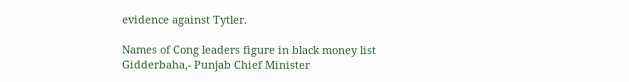evidence against Tytler.

Names of Cong leaders figure in black money list
Gidderbaha,- Punjab Chief Minister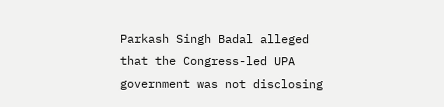Parkash Singh Badal alleged that the Congress-led UPA
government was not disclosing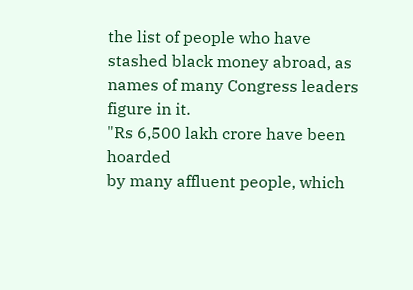the list of people who have
stashed black money abroad, as names of many Congress leaders
figure in it.
"Rs 6,500 lakh crore have been hoarded
by many affluent people, which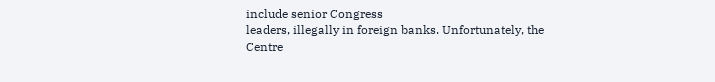include senior Congress
leaders, illegally in foreign banks. Unfortunately, the Centre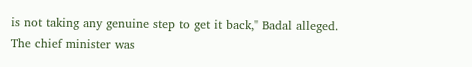is not taking any genuine step to get it back," Badal alleged.
The chief minister was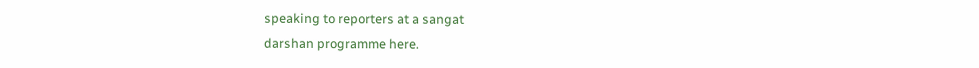speaking to reporters at a sangat
darshan programme here.